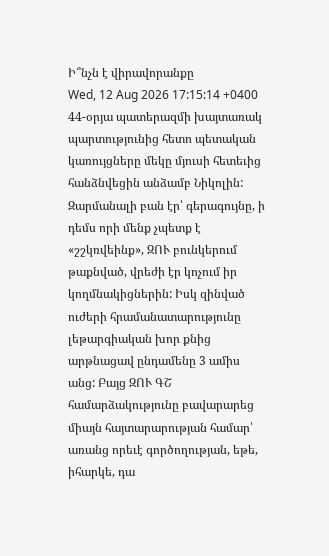Ի՞նչն է վիրավորանքը
Wed, 12 Aug 2026 17:15:14 +0400
44-օրյա պատերազմի խայտառակ պարտությունից հետո պետական կառույցները մեկը մյուսի հետեւից հանձնվեցին անձամբ Նիկոլին: Զարմանալի բան էր՝ գերագույնը, ի դեմս որի մենք չպետք է «շշկռվեինք», ԶՈՒ բունկերում թաքնված, վրեժի էր կոչում իր կողմնակիցներին: Իսկ զինված ուժերի հրամանատարությունը լեթարգիական խոր քնից արթնացավ ընդամենը 3 ամիս անց: Բայց ԶՈՒ ԳՇ համարձակությունը բավարարեց միայն հայտարարության համար՝ առանց որեւէ գործողության, եթե, իհարկե, դա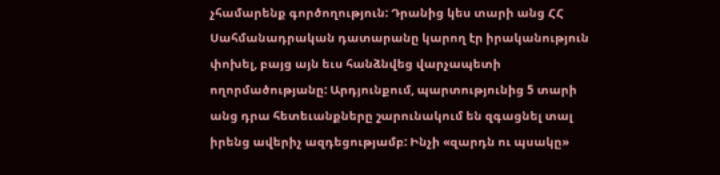չհամարենք գործողություն: Դրանից կես տարի անց ՀՀ Սահմանադրական դատարանը կարող էր իրականություն փոխել, բայց այն եւս հանձնվեց վարչապետի ողորմածությանը: Արդյունքում, պարտությունից 5 տարի անց դրա հետեւանքները շարունակում են զգացնել տալ իրենց ավերիչ ազդեցությամբ: Ինչի «զարդն ու պսակը»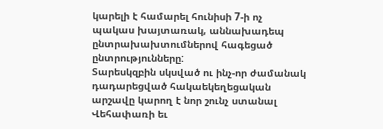կարելի է համարել հունիսի 7-ի ոչ պակաս խայտառակ, աննախադեպ ընտրախախտումներով հագեցած ընտրությունները:
Տարեսկզբին սկսված ու ինչ-որ ժամանակ դադարեցված հակաեկեղեցական արշավը կարող է նոր շունչ ստանալ Վեհափառի եւ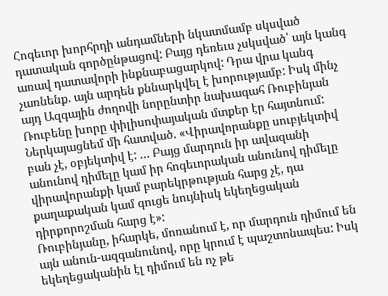Հոգեւոր խորհրդի անդամների նկատմամբ սկսված դատական գործընթացով: Բայց դեռեւս չսկսված՝ այն կանգ առավ դատավորի ինքնաբացարկով: Դրա վրա կանգ չառնենք. այն արդեն քննարկվել է խորությամբ: Իսկ մինչ այդ Ազգային ժողովի նորընտիր նախագահ Ռուբինյան Ռուբենը խորը փիլիսոփայական մտքեր էր հայտնում: Ներկայացնեմ մի հատված. «Վիրավորանքը սուբյեկտիվ բան չէ, օբյեկտիվ է: … Բայց մարդուն իր ավազանի անունով դիմելը կամ իր հոգեւորական անունով դիմելը վիրավորանքի կամ բարեկրթության հարց չէ, դա քաղաքական կամ գուցե նույնիսկ եկեղեցական դիրքորոշման հարց է»:
Ռուբինյանը, իհարկե, մոռանում է, որ մարդուն դիմում են այն անուն-ազգանունով, որը կրում է պաշտոնապես: Իսկ եկեղեցականին էլ դիմում են ոչ թե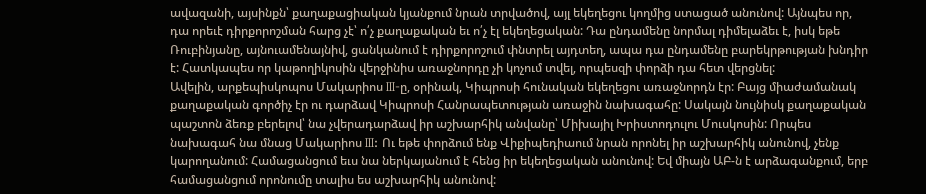ավազանի, այսինքն՝ քաղաքացիական կյանքում նրան տրվածով, այլ եկեղեցու կողմից ստացած անունով: Այնպես որ, դա որեւէ դիրքորոշման հարց չէ՝ ո՛չ քաղաքական եւ ո՛չ էլ եկեղեցական: Դա ընդամենը նորմալ դիմելաձեւ է, իսկ եթե Ռուբինյանը, այնուամենայնիվ, ցանկանում է դիրքորոշում փնտրել այդտեղ, ապա դա ընդամենը բարեկրթության խնդիր է: Հատկապես որ կաթողիկոսին վերջինիս առաջնորդը չի կոչում տվել, որպեսզի փորձի դա հետ վերցնել:
Ավելին, արքեպիսկոպոս Մակարիոս III-ը, օրինակ, Կիպրոսի հունական եկեղեցու առաջնորդն էր: Բայց միաժամանակ քաղաքական գործիչ էր ու դարձավ Կիպրոսի Հանրապետության առաջին նախագահը: Սակայն նույնիսկ քաղաքական պաշտոն ձեռք բերելով՝ նա չվերադարձավ իր աշխարհիկ անվանը՝ Միխայիլ Խրիստոդուլու Մուսկոսին: Որպես նախագահ նա մնաց Մակարիոս III: Ու եթե փորձում ենք Վիքիպեդիաում նրան որոնել իր աշխարհիկ անունով, չենք կարողանում: Համացանցում եւս նա ներկայանում է հենց իր եկեղեցական անունով: Եվ միայն ԱԲ-ն է արձագանքում, երբ համացանցում որոնումը տալիս ես աշխարհիկ անունով: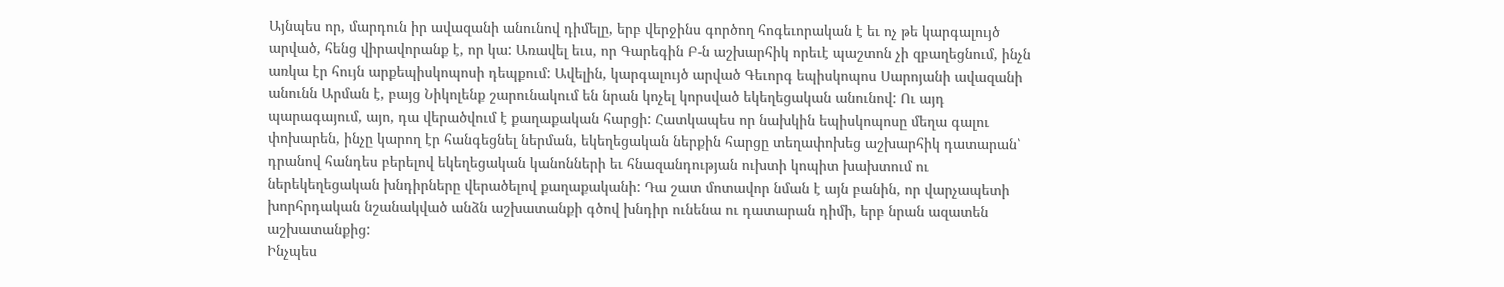Այնպես որ, մարդուն իր ավազանի անունով դիմելը, երբ վերջինս գործող հոգեւորական է եւ ոչ թե կարգալույծ արված, հենց վիրավորանք է, որ կա: Առավել եւս, որ Գարեգին Բ-ն աշխարհիկ որեւէ պաշտոն չի զբաղեցնում, ինչն առկա էր հույն արքեպիսկոպոսի դեպքում: Ավելին, կարգալույծ արված Գեւորգ եպիսկոպոս Սարոյանի ավազանի անունն Արման է, բայց Նիկոլենք շարունակում են նրան կոչել կորսված եկեղեցական անունով: Ու այդ պարագայում, այո, դա վերածվում է քաղաքական հարցի: Հատկապես որ նախկին եպիսկոպոսը մեղա գալու փոխարեն, ինչը կարող էր հանգեցնել ներման, եկեղեցական ներքին հարցը տեղափոխեց աշխարհիկ դատարան՝ դրանով հանդես բերելով եկեղեցական կանոնների եւ հնազանդության ուխտի կոպիտ խախտում ու ներեկեղեցական խնդիրները վերածելով քաղաքականի: Դա շատ մոտավոր նման է այն բանին, որ վարչապետի խորհրդական նշանակված անձն աշխատանքի գծով խնդիր ունենա ու դատարան դիմի, երբ նրան ազատեն աշխատանքից:
Ինչպես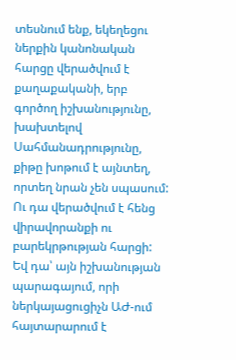տեսնում ենք, եկեղեցու ներքին կանոնական հարցը վերածվում է քաղաքականի, երբ գործող իշխանությունը, խախտելով Սահմանադրությունը, քիթը խոթում է այնտեղ, որտեղ նրան չեն սպասում: Ու դա վերածվում է հենց վիրավորանքի ու բարեկրթության հարցի: Եվ դա՝ այն իշխանության պարագայում, որի ներկայացուցիչն ԱԺ-ում հայտարարում է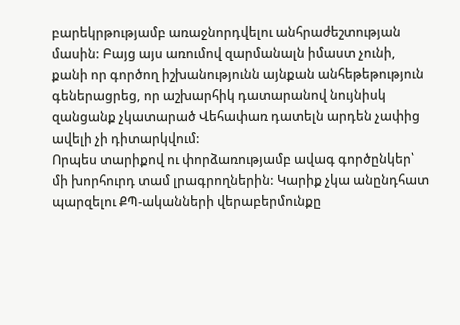բարեկրթությամբ առաջնորդվելու անհրաժեշտության մասին: Բայց այս առումով զարմանալն իմաստ չունի, քանի որ գործող իշխանությունն այնքան անհեթեթություն գեներացրեց, որ աշխարհիկ դատարանով նույնիսկ զանցանք չկատարած Վեհափառ դատելն արդեն չափից ավելի չի դիտարկվում:
Որպես տարիքով ու փորձառությամբ ավագ գործընկեր՝ մի խորհուրդ տամ լրագրողներին: Կարիք չկա անընդհատ պարզելու ՔՊ-ականների վերաբերմունքը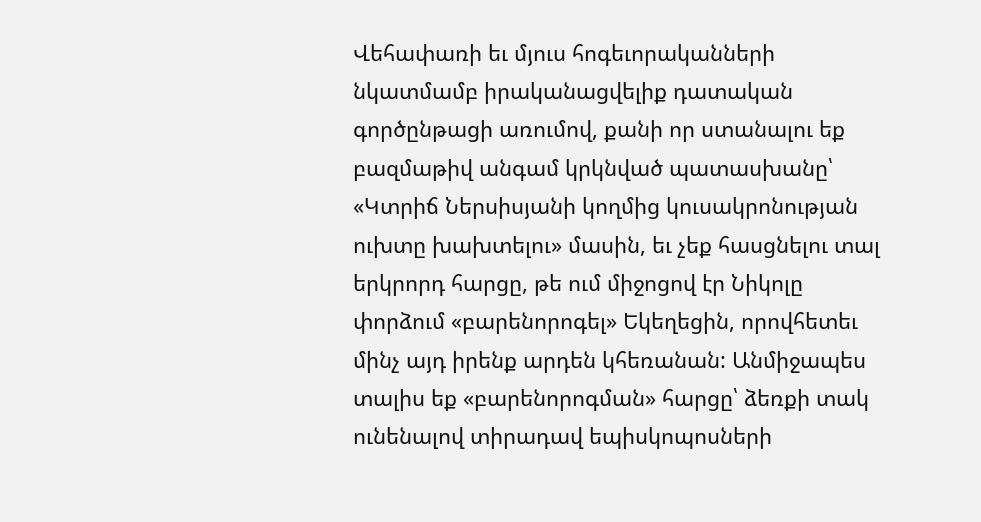Վեհափառի եւ մյուս հոգեւորականների նկատմամբ իրականացվելիք դատական գործընթացի առումով, քանի որ ստանալու եք բազմաթիվ անգամ կրկնված պատասխանը՝ «Կտրիճ Ներսիսյանի կողմից կուսակրոնության ուխտը խախտելու» մասին, եւ չեք հասցնելու տալ երկրորդ հարցը, թե ում միջոցով էր Նիկոլը փորձում «բարենորոգել» Եկեղեցին, որովհետեւ մինչ այդ իրենք արդեն կհեռանան: Անմիջապես տալիս եք «բարենորոգման» հարցը՝ ձեռքի տակ ունենալով տիրադավ եպիսկոպոսների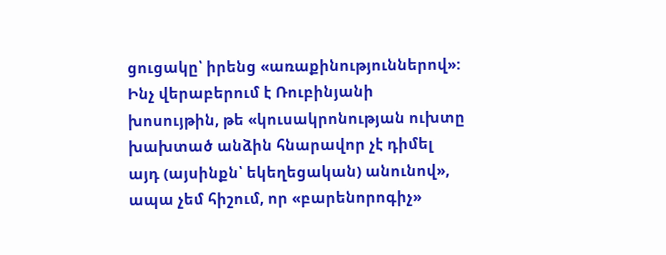ցուցակը՝ իրենց «առաքինություններով»: Ինչ վերաբերում է Ռուբինյանի խոսույթին, թե «կուսակրոնության ուխտը խախտած անձին հնարավոր չէ դիմել այդ (այսինքն՝ եկեղեցական) անունով», ապա չեմ հիշում, որ «բարենորոգիչ»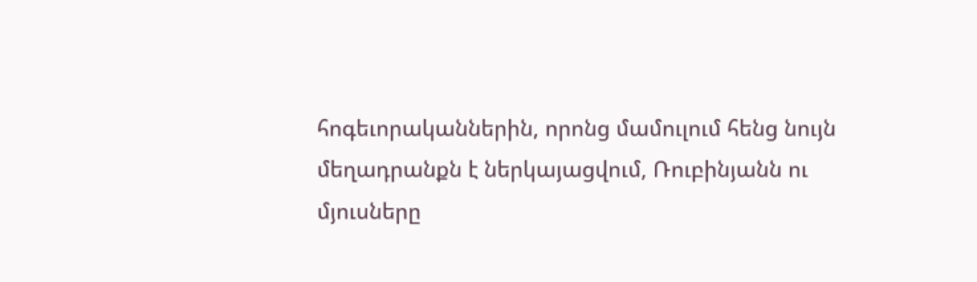հոգեւորականներին, որոնց մամուլում հենց նույն մեղադրանքն է ներկայացվում, Ռուբինյանն ու մյուսները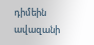դիմեին ավազանի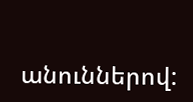անուններով: